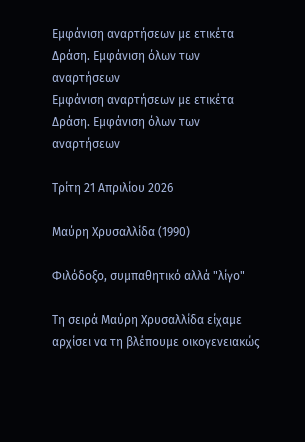Εμφάνιση αναρτήσεων με ετικέτα Δράση. Εμφάνιση όλων των αναρτήσεων
Εμφάνιση αναρτήσεων με ετικέτα Δράση. Εμφάνιση όλων των αναρτήσεων

Τρίτη 21 Απριλίου 2026

Μαύρη Χρυσαλλίδα (1990)

Φιλόδοξο, συμπαθητικό αλλά "λίγο"

Τη σειρά Μαύρη Χρυσαλλίδα είχαμε αρχίσει να τη βλέπουμε οικογενειακώς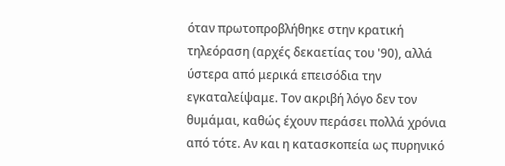όταν πρωτοπροβλήθηκε στην κρατική τηλεόραση (αρχές δεκαετίας του '90), αλλά ύστερα από μερικά επεισόδια την εγκαταλείψαμε. Τον ακριβή λόγο δεν τον θυμάμαι, καθώς έχουν περάσει πολλά χρόνια από τότε. Αν και η κατασκοπεία ως πυρηνικό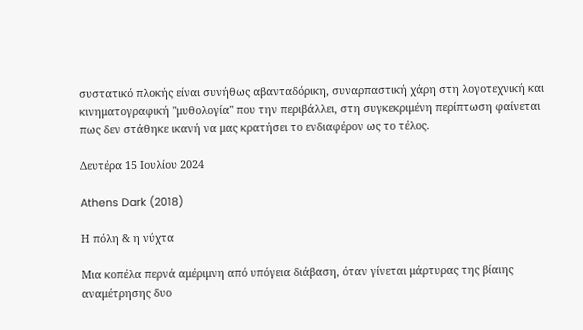συστατικό πλοκής είναι συνήθως αβανταδόρικη, συναρπαστική χάρη στη λογοτεχνική και κινηματογραφική "μυθολογία" που την περιβάλλει, στη συγκεκριμένη περίπτωση φαίνεται πως δεν στάθηκε ικανή να μας κρατήσει το ενδιαφέρον ως το τέλος.

Δευτέρα 15 Ιουλίου 2024

Athens Dark (2018)

Η πόλη & η νύχτα

Μια κοπέλα περνά αμέριμνη από υπόγεια διάβαση, όταν γίνεται μάρτυρας της βίαιης αναμέτρησης δυο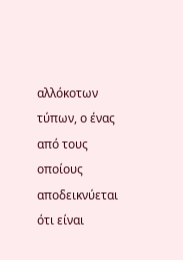αλλόκοτων τύπων, ο ένας από τους οποίους αποδεικνύεται ότι είναι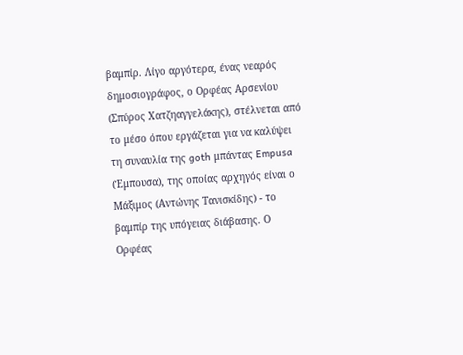βαμπίρ. Λίγο αργότερα, ένας νεαρός δημοσιογράφος, ο Ορφέας Αρσενίου (Σπύρος Χατζηαγγελάκης), στέλνεται από το μέσο όπου εργάζεται για να καλύψει τη συναυλία της goth μπάντας Empusa (Έμπουσα), της οποίας αρχηγός είναι ο Μάξιμος (Αντώνης Τανισκίδης) - το βαμπίρ της υπόγειας διάβασης. Ο Ορφέας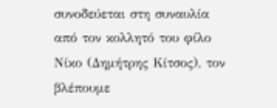συνοδεύεται στη συναυλία από τον κολλητό του φίλο Νίκο (Δημήτρης Κίτσος), τον βλέπουμε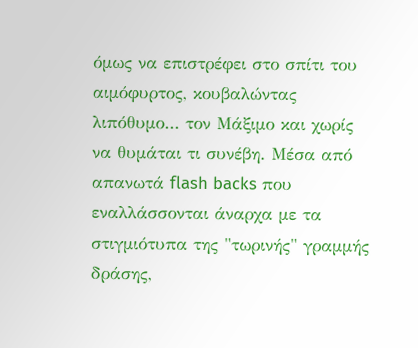όμως να επιστρέφει στο σπίτι του αιμόφυρτος, κουβαλώντας λιπόθυμο... τον Μάξιμο και χωρίς να θυμάται τι συνέβη. Μέσα από απανωτά flash backs που εναλλάσσονται άναρχα με τα στιγμιότυπα της "τωρινής" γραμμής δράσης,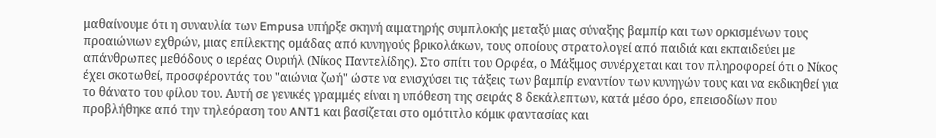μαθαίνουμε ότι η συναυλία των Empusa υπήρξε σκηνή αιματηρής συμπλοκής μεταξύ μιας σύναξης βαμπίρ και των ορκισμένων τους προαιώνιων εχθρών, μιας επίλεκτης ομάδας από κυνηγούς βρικολάκων, τους οποίους στρατολογεί από παιδιά και εκπαιδεύει με απάνθρωπες μεθόδους ο ιερέας Ουριήλ (Νίκος Παντελίδης). Στο σπίτι του Ορφέα, ο Μάξιμος συνέρχεται και τον πληροφορεί ότι ο Νίκος έχει σκοτωθεί, προσφέροντάς του "αιώνια ζωή" ώστε να ενισχύσει τις τάξεις των βαμπίρ εναντίον των κυνηγών τους και να εκδικηθεί για το θάνατο του φίλου του. Αυτή σε γενικές γραμμές είναι η υπόθεση της σειράς 8 δεκάλεπτων, κατά μέσο όρο, επεισοδίων που προβλήθηκε από την τηλεόραση του ANT1 και βασίζεται στο ομότιτλο κόμικ φαντασίας και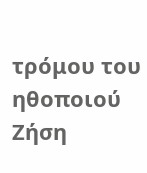τρόμου του ηθοποιού Ζήση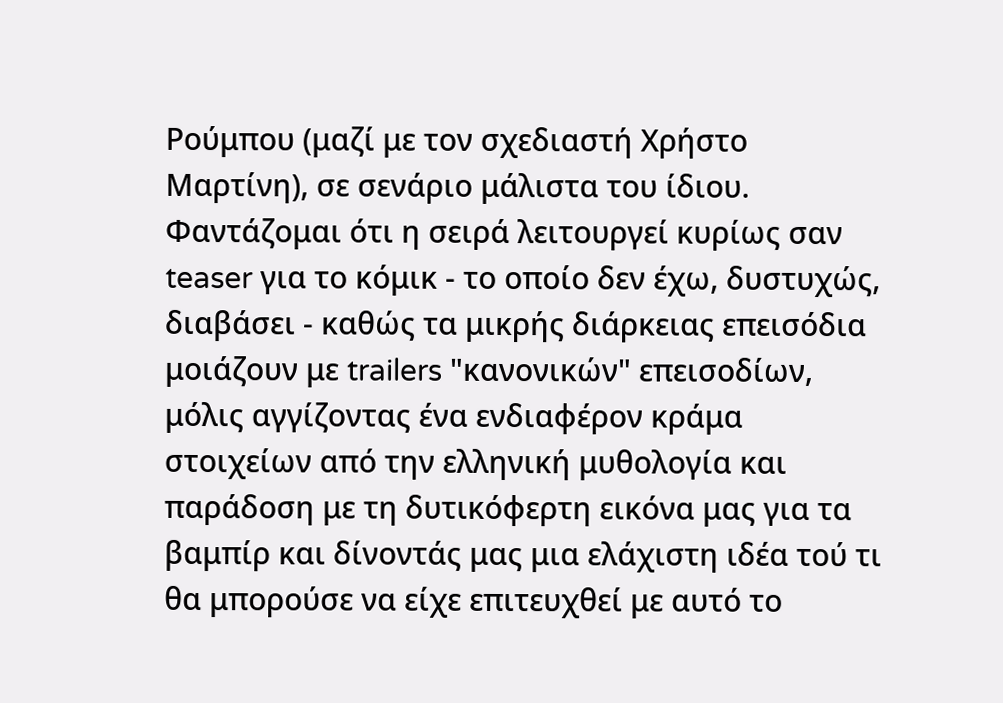Ρούμπου (μαζί με τον σχεδιαστή Χρήστο Μαρτίνη), σε σενάριο μάλιστα του ίδιου. Φαντάζομαι ότι η σειρά λειτουργεί κυρίως σαν teaser για το κόμικ - το οποίο δεν έχω, δυστυχώς, διαβάσει - καθώς τα μικρής διάρκειας επεισόδια μοιάζουν με trailers "κανονικών" επεισοδίων, μόλις αγγίζοντας ένα ενδιαφέρον κράμα στοιχείων από την ελληνική μυθολογία και παράδοση με τη δυτικόφερτη εικόνα μας για τα βαμπίρ και δίνοντάς μας μια ελάχιστη ιδέα τού τι θα μπορούσε να είχε επιτευχθεί με αυτό το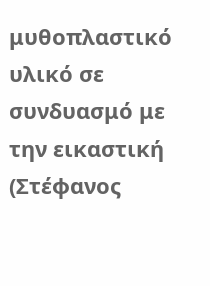μυθοπλαστικό υλικό σε συνδυασμό με την εικαστική (Στέφανος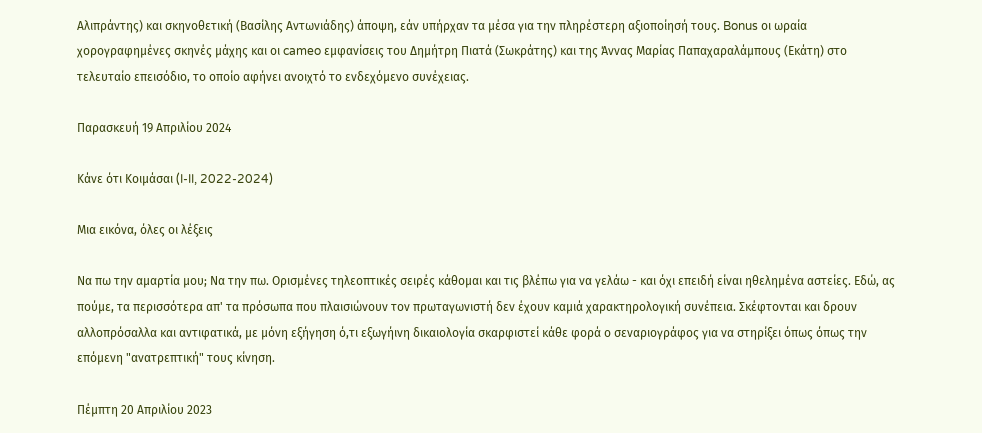Αλιπράντης) και σκηνοθετική (Βασίλης Αντωνιάδης) άποψη, εάν υπήρχαν τα μέσα για την πληρέστερη αξιοποίησή τους. Bonus οι ωραία χορογραφημένες σκηνές μάχης και οι cameo εμφανίσεις του Δημήτρη Πιατά (Σωκράτης) και της Άννας Μαρίας Παπαχαραλάμπους (Εκάτη) στο τελευταίο επεισόδιο, το οποίο αφήνει ανοιχτό το ενδεχόμενο συνέχειας.

Παρασκευή 19 Απριλίου 2024

Κάνε ότι Κοιμάσαι (I-II, 2022-2024)

Μια εικόνα, όλες οι λέξεις

Να πω την αμαρτία μου; Να την πω. Ορισμένες τηλεοπτικές σειρές κάθομαι και τις βλέπω για να γελάω - και όχι επειδή είναι ηθελημένα αστείες. Εδώ, ας πούμε, τα περισσότερα απ' τα πρόσωπα που πλαισιώνουν τον πρωταγωνιστή δεν έχουν καμιά χαρακτηρολογική συνέπεια. Σκέφτονται και δρουν αλλοπρόσαλλα και αντιφατικά, με μόνη εξήγηση ό,τι εξωγήινη δικαιολογία σκαρφιστεί κάθε φορά ο σεναριογράφος για να στηρίξει όπως όπως την επόμενη "ανατρεπτική" τους κίνηση.

Πέμπτη 20 Απριλίου 2023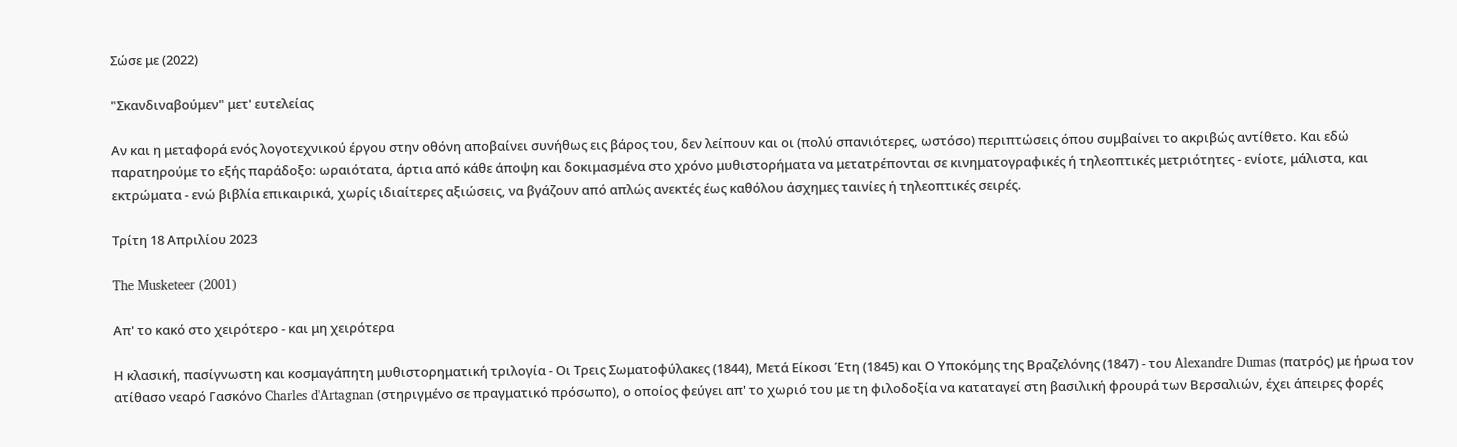Σώσε με (2022)

"Σκανδιναβούμεν" μετ' ευτελείας

Αν και η μεταφορά ενός λογοτεχνικού έργου στην οθόνη αποβαίνει συνήθως εις βάρος του, δεν λείπουν και οι (πολύ σπανιότερες, ωστόσο) περιπτώσεις όπου συμβαίνει το ακριβώς αντίθετο. Και εδώ παρατηρούμε το εξής παράδοξο: ωραιότατα, άρτια από κάθε άποψη και δοκιμασμένα στο χρόνο μυθιστορήματα να μετατρέπονται σε κινηματογραφικές ή τηλεοπτικές μετριότητες - ενίοτε, μάλιστα, και εκτρώματα - ενώ βιβλία επικαιρικά, χωρίς ιδιαίτερες αξιώσεις, να βγάζουν από απλώς ανεκτές έως καθόλου άσχημες ταινίες ή τηλεοπτικές σειρές.

Τρίτη 18 Απριλίου 2023

The Musketeer (2001)

Απ' το κακό στο χειρότερο - και μη χειρότερα

Η κλασική, πασίγνωστη και κοσμαγάπητη μυθιστορηματική τριλογία - Οι Τρεις Σωματοφύλακες (1844), Μετά Είκοσι Έτη (1845) και Ο Υποκόμης της Βραζελόνης (1847) - του Alexandre Dumas (πατρός) με ήρωα τον ατίθασο νεαρό Γασκόνο Charles d'Artagnan (στηριγμένο σε πραγματικό πρόσωπο), ο οποίος φεύγει απ' το χωριό του με τη φιλοδοξία να καταταγεί στη βασιλική φρουρά των Βερσαλιών, έχει άπειρες φορές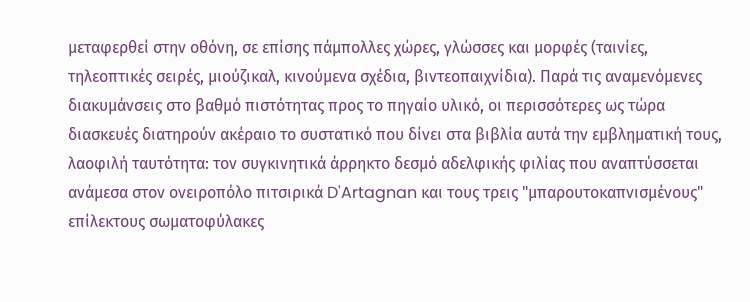μεταφερθεί στην οθόνη, σε επίσης πάμπολλες χώρες, γλώσσες και μορφές (ταινίες, τηλεοπτικές σειρές, μιούζικαλ, κινούμενα σχέδια, βιντεοπαιχνίδια). Παρά τις αναμενόμενες διακυμάνσεις στο βαθμό πιστότητας προς το πηγαίο υλικό, οι περισσότερες ως τώρα διασκευές διατηρούν ακέραιο το συστατικό που δίνει στα βιβλία αυτά την εμβληματική τους, λαοφιλή ταυτότητα: τον συγκινητικά άρρηκτο δεσμό αδελφικής φιλίας που αναπτύσσεται ανάμεσα στον ονειροπόλο πιτσιρικά D'Artagnan και τους τρεις "μπαρουτοκαπνισμένους" επίλεκτους σωματοφύλακες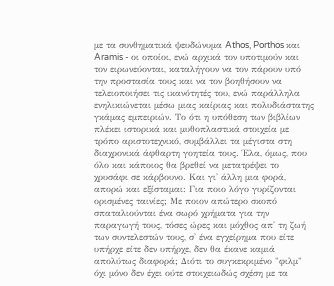με τα συνθηματικά ψευδώνυμα Athos, Porthos και Aramis - οι οποίοι, ενώ αρχικά τον υποτιμούν και τον ειρωνεύονται, καταλήγουν να τον πάρουν υπό την προστασία τους και να τον βοηθήσουν να τελειοποιήσει τις ικανότητές του, ενώ παράλληλα ενηλικιώνεται μέσω μιας καίριας και πολυδιάστατης γκάμας εμπειριών. Το ότι η υπόθεση των βιβλίων πλέκει ιστορικά και μυθοπλαστικά στοιχεία με τρόπο αριστοτεχνικό, συμβάλλει τα μέγιστα στη διαχρονικά άφθαρτη γοητεία τους. Έλα, όμως, που όλο και κάποιος θα βρεθεί να μετατρέψει το χρυσάφι σε κάρβουνο. Και γι' άλλη μια φορά, απορώ και εξίσταμαι: Για ποιο λόγο γυρίζονται ορισμένες ταινίες; Με ποιον απώτερο σκοπό σπαταλιούνται ένα σωρό χρήματα για την παραγωγή τους, τόσες ώρες και μόχθος απ' τη ζωή των συντελεστών τους, σ' ένα εγχείρημα που είτε υπήρχε είτε δεν υπήρχε, δεν θα έκανε καμιά απολύτως διαφορά; Διότι το συγκεκριμένο "φιλμ" όχι μόνο δεν έχει ούτε στοιχειωδώς σχέση με τα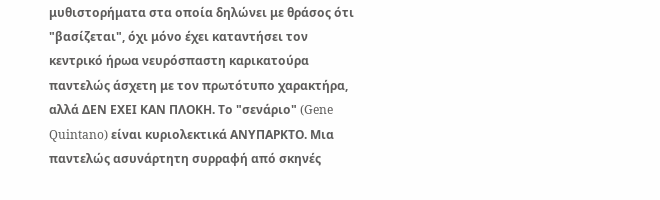μυθιστορήματα στα οποία δηλώνει με θράσος ότι "βασίζεται", όχι μόνο έχει καταντήσει τον κεντρικό ήρωα νευρόσπαστη καρικατούρα παντελώς άσχετη με τον πρωτότυπο χαρακτήρα, αλλά ΔΕΝ ΕΧΕΙ ΚΑΝ ΠΛΟΚH. Το "σενάριο" (Gene Quintano) είναι κυριολεκτικά ΑΝΥΠΑΡΚΤΟ. Μια παντελώς ασυνάρτητη συρραφή από σκηνές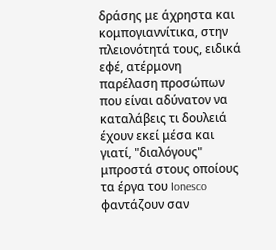δράσης με άχρηστα και κομπογιαννίτικα, στην πλειονότητά τους, ειδικά εφέ, ατέρμονη παρέλαση προσώπων που είναι αδύνατον να καταλάβεις τι δουλειά έχουν εκεί μέσα και γιατί, "διαλόγους" μπροστά στους οποίους τα έργα του Ionesco φαντάζουν σαν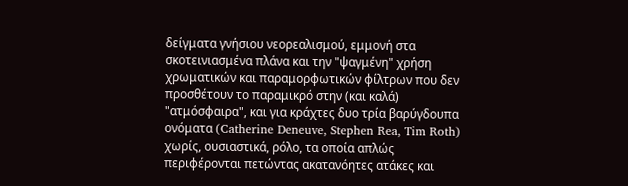δείγματα γνήσιου νεορεαλισμού, εμμονή στα σκοτεινιασμένα πλάνα και την "ψαγμένη" χρήση χρωματικών και παραμορφωτικών φίλτρων που δεν προσθέτουν το παραμικρό στην (και καλά) "ατμόσφαιρα", και για κράχτες δυο τρία βαρύγδουπα ονόματα (Catherine Deneuve, Stephen Rea, Tim Roth) χωρίς, ουσιαστικά, ρόλο, τα οποία απλώς περιφέρονται πετώντας ακατανόητες ατάκες και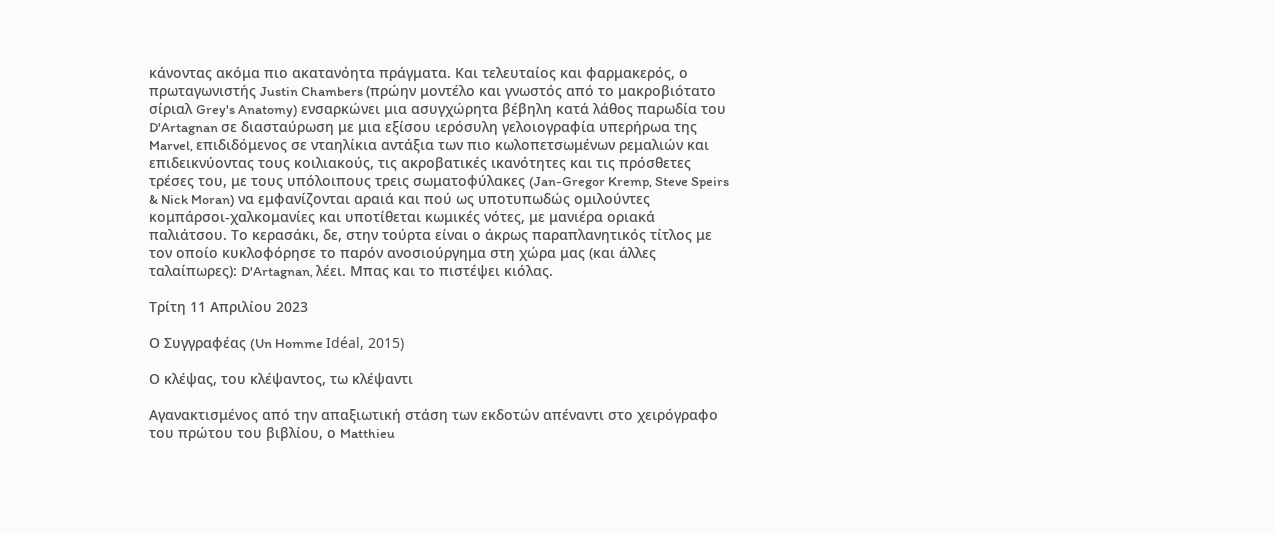κάνοντας ακόμα πιο ακατανόητα πράγματα. Και τελευταίος και φαρμακερός, ο πρωταγωνιστής Justin Chambers (πρώην μοντέλο και γνωστός από το μακροβιότατο σίριαλ Grey's Anatomy) ενσαρκώνει μια ασυγχώρητα βέβηλη κατά λάθος παρωδία του D'Artagnan σε διασταύρωση με μια εξίσου ιερόσυλη γελοιογραφία υπερήρωα της Marvel, επιδιδόμενος σε νταηλίκια αντάξια των πιο κωλοπετσωμένων ρεμαλιών και επιδεικνύοντας τους κοιλιακούς, τις ακροβατικές ικανότητες και τις πρόσθετες τρέσες του, με τους υπόλοιπους τρεις σωματοφύλακες (Jan-Gregor Kremp, Steve Speirs & Nick Moran) να εμφανίζονται αραιά και πού ως υποτυπωδώς ομιλούντες κομπάρσοι-χαλκομανίες και υποτίθεται κωμικές νότες, με μανιέρα οριακά παλιάτσου. Το κερασάκι, δε, στην τούρτα είναι ο άκρως παραπλανητικός τίτλος με τον οποίο κυκλοφόρησε το παρόν ανοσιούργημα στη χώρα μας (και άλλες ταλαίπωρες): D'Artagnan, λέει. Μπας και το πιστέψει κιόλας.

Τρίτη 11 Απριλίου 2023

Ο Συγγραφέας (Un Homme Idéal, 2015)

Ο κλέψας, του κλέψαντος, τω κλέψαντι

Αγανακτισμένος από την απαξιωτική στάση των εκδοτών απέναντι στο χειρόγραφο του πρώτου του βιβλίου, ο Matthieu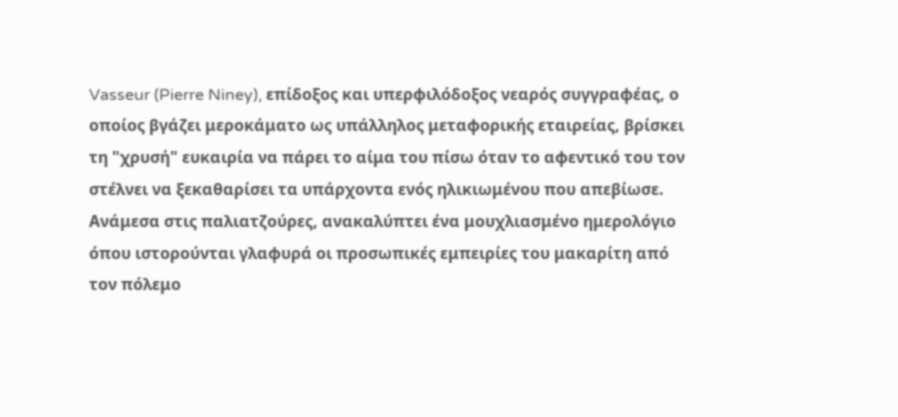Vasseur (Pierre Niney), επίδοξος και υπερφιλόδοξος νεαρός συγγραφέας, ο οποίος βγάζει μεροκάματο ως υπάλληλος μεταφορικής εταιρείας, βρίσκει τη "χρυσή" ευκαιρία να πάρει το αίμα του πίσω όταν το αφεντικό του τον στέλνει να ξεκαθαρίσει τα υπάρχοντα ενός ηλικιωμένου που απεβίωσε. Ανάμεσα στις παλιατζούρες, ανακαλύπτει ένα μουχλιασμένο ημερολόγιο όπου ιστορούνται γλαφυρά οι προσωπικές εμπειρίες του μακαρίτη από τον πόλεμο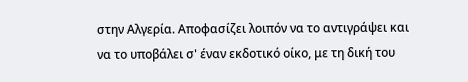στην Αλγερία. Αποφασίζει λοιπόν να το αντιγράψει και να το υποβάλει σ' έναν εκδοτικό οίκο, με τη δική του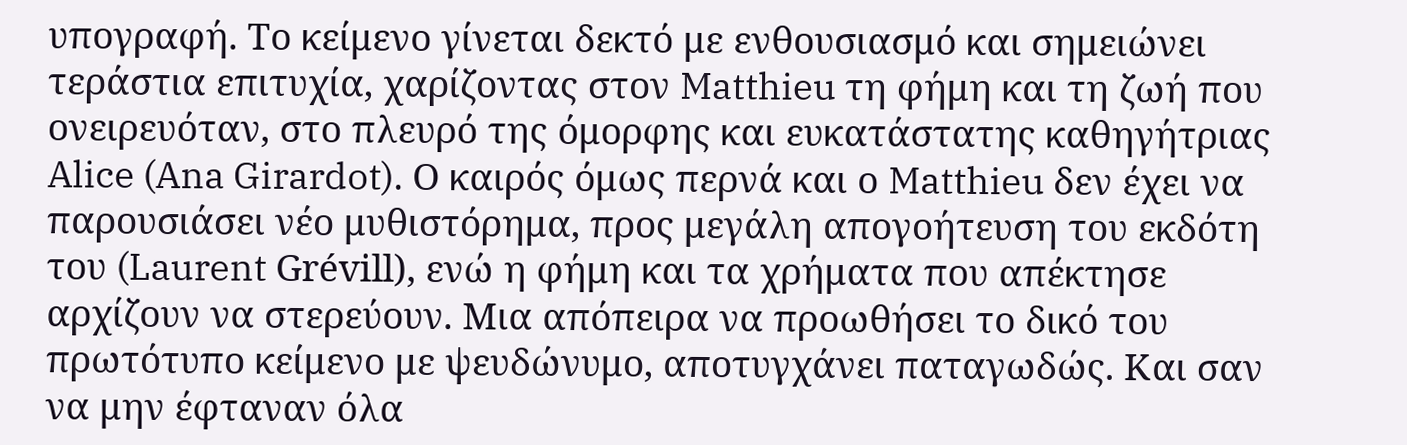υπογραφή. Το κείμενο γίνεται δεκτό με ενθουσιασμό και σημειώνει τεράστια επιτυχία, χαρίζοντας στον Matthieu τη φήμη και τη ζωή που ονειρευόταν, στο πλευρό της όμορφης και ευκατάστατης καθηγήτριας Alice (Ana Girardot). Ο καιρός όμως περνά και ο Matthieu δεν έχει να παρουσιάσει νέο μυθιστόρημα, προς μεγάλη απογοήτευση του εκδότη του (Laurent Grévill), ενώ η φήμη και τα χρήματα που απέκτησε αρχίζουν να στερεύουν. Μια απόπειρα να προωθήσει το δικό του πρωτότυπο κείμενο με ψευδώνυμο, αποτυγχάνει παταγωδώς. Και σαν να μην έφταναν όλα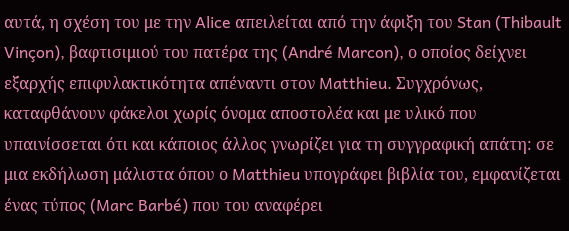αυτά, η σχέση του με την Alice απειλείται από την άφιξη του Stan (Thibault Vinçon), βαφτισιμιού του πατέρα της (André Marcon), ο οποίος δείχνει εξαρχής επιφυλακτικότητα απέναντι στον Matthieu. Συγχρόνως, καταφθάνουν φάκελοι χωρίς όνομα αποστολέα και με υλικό που υπαινίσσεται ότι και κάποιος άλλος γνωρίζει για τη συγγραφική απάτη: σε μια εκδήλωση μάλιστα όπου ο Matthieu υπογράφει βιβλία του, εμφανίζεται ένας τύπος (Marc Barbé) που του αναφέρει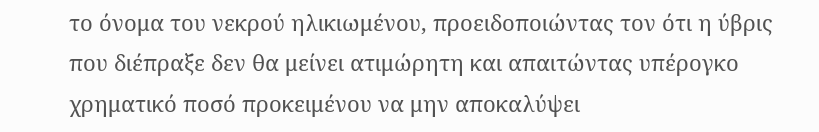το όνομα του νεκρού ηλικιωμένου, προειδοποιώντας τον ότι η ύβρις που διέπραξε δεν θα μείνει ατιμώρητη και απαιτώντας υπέρογκο χρηματικό ποσό προκειμένου να μην αποκαλύψει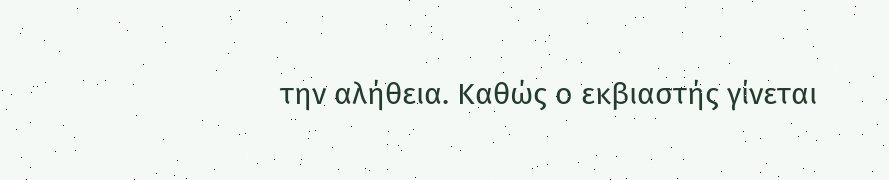την αλήθεια. Καθώς ο εκβιαστής γίνεται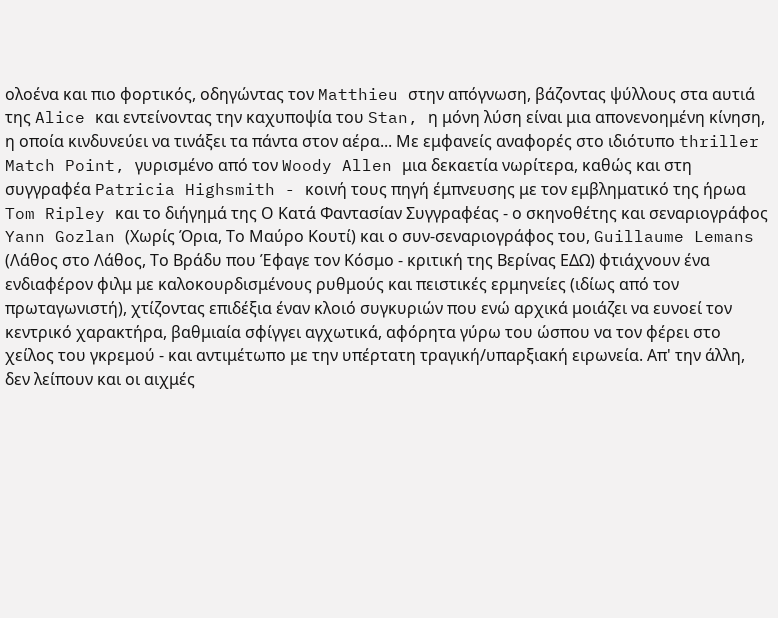ολοένα και πιο φορτικός, οδηγώντας τον Matthieu στην απόγνωση, βάζοντας ψύλλους στα αυτιά της Alice και εντείνοντας την καχυποψία του Stan, η μόνη λύση είναι μια απονενοημένη κίνηση, η οποία κινδυνεύει να τινάξει τα πάντα στον αέρα... Με εμφανείς αναφορές στο ιδιότυπο thriller Match Point, γυρισμένο από τον Woody Allen μια δεκαετία νωρίτερα, καθώς και στη συγγραφέα Patricia Highsmith - κοινή τους πηγή έμπνευσης με τον εμβληματικό της ήρωα Tom Ripley και το διήγημά της Ο Κατά Φαντασίαν Συγγραφέας - ο σκηνοθέτης και σεναριογράφος Yann Gozlan (Χωρίς Όρια, Το Μαύρο Κουτί) και ο συν-σεναριογράφος του, Guillaume Lemans (Λάθος στο Λάθος, Το Βράδυ που Έφαγε τον Κόσμο - κριτική της Βερίνας ΕΔΩ) φτιάχνουν ένα ενδιαφέρον φιλμ με καλοκουρδισμένους ρυθμούς και πειστικές ερμηνείες (ιδίως από τον πρωταγωνιστή), χτίζοντας επιδέξια έναν κλοιό συγκυριών που ενώ αρχικά μοιάζει να ευνοεί τον κεντρικό χαρακτήρα, βαθμιαία σφίγγει αγχωτικά, αφόρητα γύρω του ώσπου να τον φέρει στο χείλος του γκρεμού - και αντιμέτωπο με την υπέρτατη τραγική/υπαρξιακή ειρωνεία. Απ' την άλλη, δεν λείπουν και οι αιχμές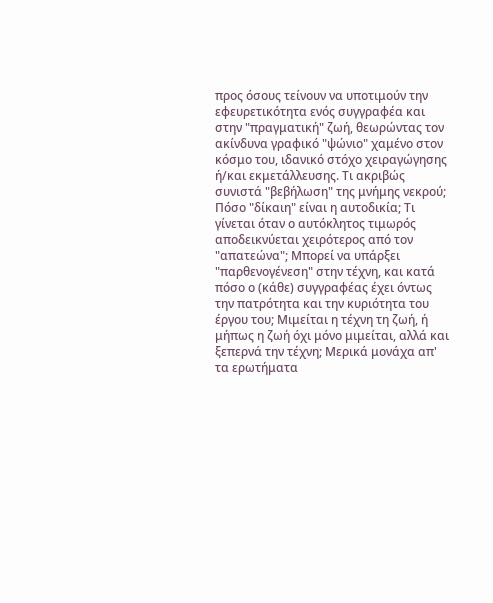προς όσους τείνουν να υποτιμούν την εφευρετικότητα ενός συγγραφέα και στην "πραγματική" ζωή, θεωρώντας τον ακίνδυνα γραφικό "ψώνιο" χαμένο στον κόσμο του, ιδανικό στόχο χειραγώγησης ή/και εκμετάλλευσης. Τι ακριβώς συνιστά "βεβήλωση" της μνήμης νεκρού; Πόσο "δίκαιη" είναι η αυτοδικία; Τι γίνεται όταν ο αυτόκλητος τιμωρός αποδεικνύεται χειρότερος από τον "απατεώνα"; Μπορεί να υπάρξει "παρθενογένεση" στην τέχνη, και κατά πόσο ο (κάθε) συγγραφέας έχει όντως την πατρότητα και την κυριότητα του έργου του; Μιμείται η τέχνη τη ζωή, ή μήπως η ζωή όχι μόνο μιμείται, αλλά και ξεπερνά την τέχνη; Μερικά μονάχα απ' τα ερωτήματα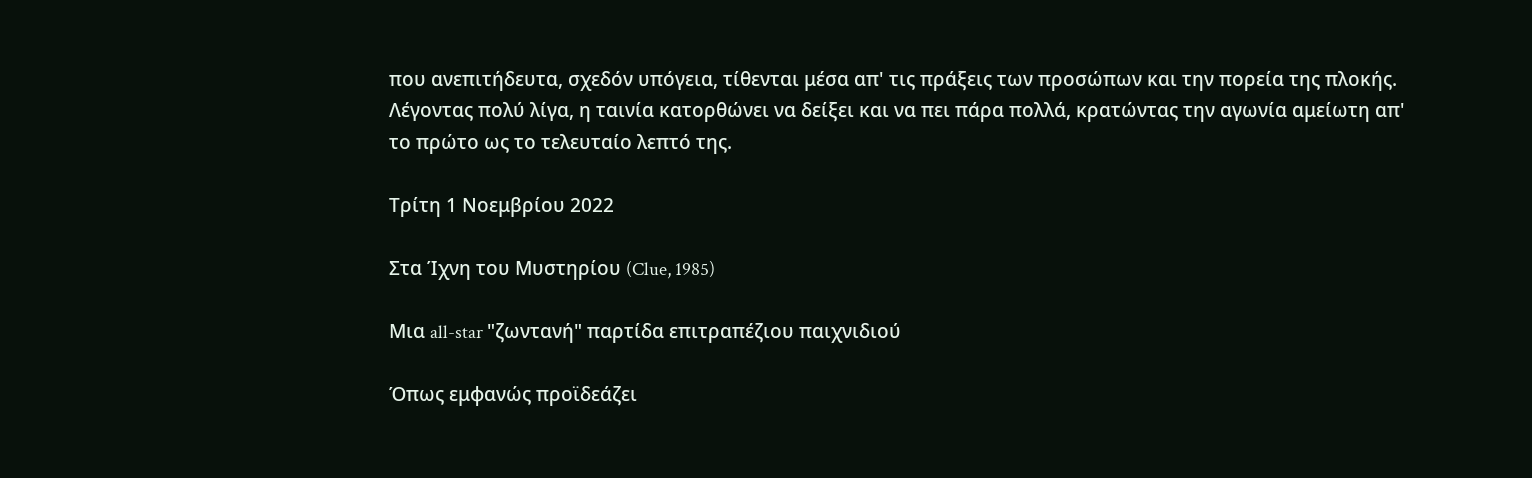που ανεπιτήδευτα, σχεδόν υπόγεια, τίθενται μέσα απ' τις πράξεις των προσώπων και την πορεία της πλοκής. Λέγοντας πολύ λίγα, η ταινία κατορθώνει να δείξει και να πει πάρα πολλά, κρατώντας την αγωνία αμείωτη απ' το πρώτο ως το τελευταίο λεπτό της.

Τρίτη 1 Νοεμβρίου 2022

Στα Ίχνη του Μυστηρίου (Clue, 1985)

Μια all-star "ζωντανή" παρτίδα επιτραπέζιου παιχνιδιού

Όπως εμφανώς προϊδεάζει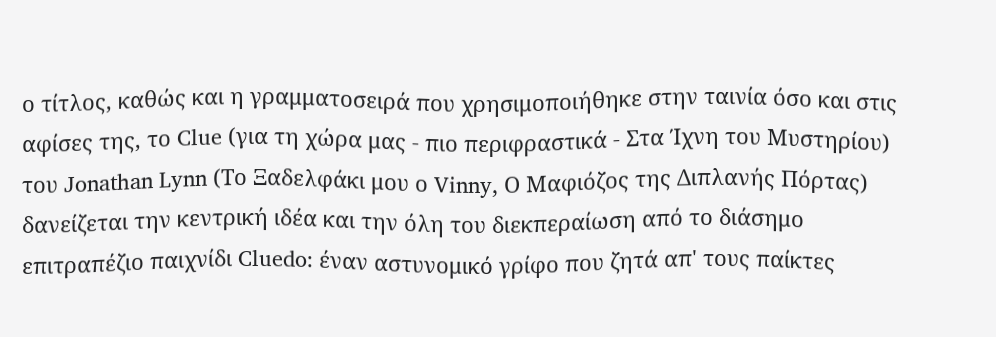ο τίτλος, καθώς και η γραμματοσειρά που χρησιμοποιήθηκε στην ταινία όσο και στις αφίσες της, το Clue (για τη χώρα μας - πιο περιφραστικά - Στα Ίχνη του Μυστηρίου) του Jonathan Lynn (Το Ξαδελφάκι μου ο Vinny, Ο Μαφιόζος της Διπλανής Πόρτας) δανείζεται την κεντρική ιδέα και την όλη του διεκπεραίωση από το διάσημο επιτραπέζιο παιχνίδι Cluedo: έναν αστυνομικό γρίφο που ζητά απ' τους παίκτες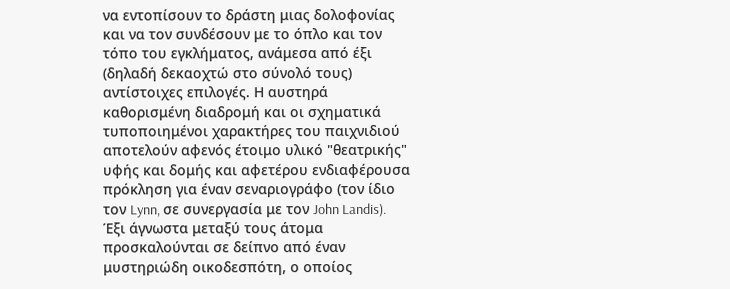να εντοπίσουν το δράστη μιας δολοφονίας και να τον συνδέσουν με το όπλο και τον τόπο του εγκλήματος, ανάμεσα από έξι (δηλαδή δεκαοχτώ στο σύνολό τους) αντίστοιχες επιλογές. Η αυστηρά καθορισμένη διαδρομή και οι σχηματικά τυποποιημένοι χαρακτήρες του παιχνιδιού αποτελούν αφενός έτοιμο υλικό "θεατρικής" υφής και δομής και αφετέρου ενδιαφέρουσα πρόκληση για έναν σεναριογράφο (τον ίδιο τον Lynn, σε συνεργασία με τον John Landis). Έξι άγνωστα μεταξύ τους άτομα προσκαλούνται σε δείπνο από έναν μυστηριώδη οικοδεσπότη, ο οποίος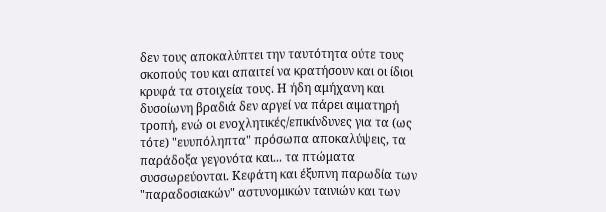δεν τους αποκαλύπτει την ταυτότητα ούτε τους σκοπούς του και απαιτεί να κρατήσουν και οι ίδιοι κρυφά τα στοιχεία τους. Η ήδη αμήχανη και δυσοίωνη βραδιά δεν αργεί να πάρει αιματηρή τροπή, ενώ οι ενοχλητικές/επικίνδυνες για τα (ως τότε) "ευυπόληπτα" πρόσωπα αποκαλύψεις, τα παράδοξα γεγονότα και... τα πτώματα συσσωρεύονται. Κεφάτη και έξυπνη παρωδία των "παραδοσιακών" αστυνομικών ταινιών και των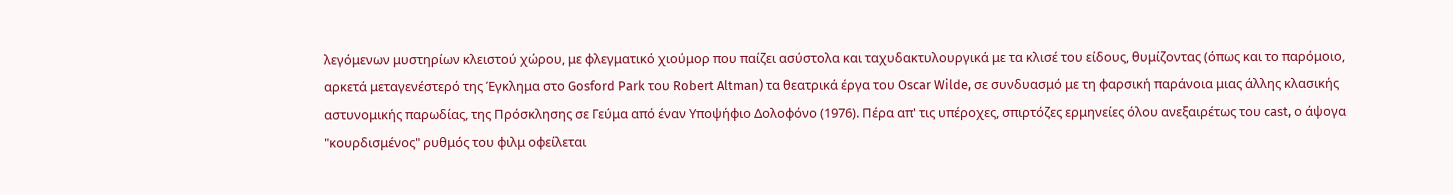λεγόμενων μυστηρίων κλειστού χώρου, με φλεγματικό χιούμορ που παίζει ασύστολα και ταχυδακτυλουργικά με τα κλισέ του είδους, θυμίζοντας (όπως και το παρόμοιο, αρκετά μεταγενέστερό της Έγκλημα στο Gosford Park του Robert Altman) τα θεατρικά έργα του Oscar Wilde, σε συνδυασμό με τη φαρσική παράνοια μιας άλλης κλασικής αστυνομικής παρωδίας, της Πρόσκλησης σε Γεύμα από έναν Υποψήφιο Δολοφόνο (1976). Πέρα απ' τις υπέροχες, σπιρτόζες ερμηνείες όλου ανεξαιρέτως του cast, ο άψογα "κουρδισμένος" ρυθμός του φιλμ οφείλεται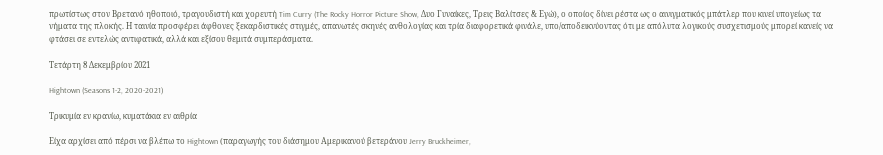πρωτίστως στον Βρετανό ηθοποιό, τραγουδιστή και χορευτή Tim Curry (The Rocky Horror Picture Show, Δυο Γυναίκες, Τρεις Βαλίτσες & Εγώ), ο οποίος δίνει ρέστα ως ο αινιγματικός μπάτλερ που κινεί υπογείως τα νήματα της πλοκής. Η ταινία προσφέρει άφθονες ξεκαρδιστικές στιγμές, απανωτές σκηνές ανθολογίας και τρία διαφορετικά φινάλε, υπο/αποδεικνύοντας ότι με απόλυτα λογικούς συσχετισμούς μπορεί κανείς να φτάσει σε εντελώς αντιφατικά, αλλά και εξίσου θεμιτά συμπεράσματα.

Τετάρτη 8 Δεκεμβρίου 2021

Hightown (Seasons 1-2, 2020-2021)

Τρικυμία εν κρανίω, κυματάκια εν αιθρία

Είχα αρχίσει από πέρσι να βλέπω το Hightown (παραγωγής του διάσημου Αμερικανού βετεράνου Jerry Bruckheimer,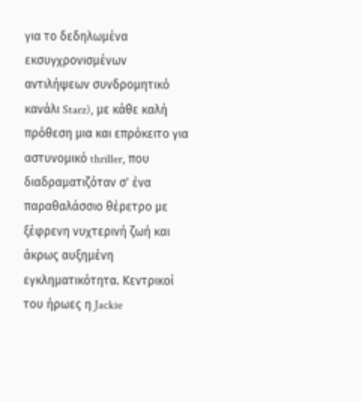για το δεδηλωμένα εκσυγχρονισμένων αντιλήψεων συνδρομητικό κανάλι Starz), με κάθε καλή πρόθεση μια και επρόκειτο για αστυνομικό thriller, που διαδραματιζόταν σ' ένα παραθαλάσσιο θέρετρο με ξέφρενη νυχτερινή ζωή και άκρως αυξημένη εγκληματικότητα. Κεντρικοί του ήρωες η Jackie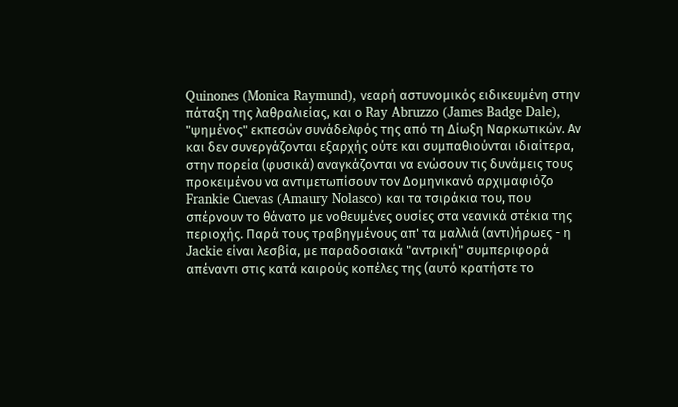Quinones (Monica Raymund), νεαρή αστυνομικός ειδικευμένη στην πάταξη της λαθραλιείας, και ο Ray Abruzzo (James Badge Dale), "ψημένος" εκπεσών συνάδελφός της από τη Δίωξη Ναρκωτικών. Αν και δεν συνεργάζονται εξαρχής ούτε και συμπαθιούνται ιδιαίτερα, στην πορεία (φυσικά) αναγκάζονται να ενώσουν τις δυνάμεις τους προκειμένου να αντιμετωπίσουν τον Δομηνικανό αρχιμαφιόζο Frankie Cuevas (Amaury Nolasco) και τα τσιράκια του, που σπέρνουν το θάνατο με νοθευμένες ουσίες στα νεανικά στέκια της περιοχής. Παρά τους τραβηγμένους απ' τα μαλλιά (αντι)ήρωες - η Jackie είναι λεσβία, με παραδοσιακά "αντρική" συμπεριφορά απέναντι στις κατά καιρούς κοπέλες της (αυτό κρατήστε το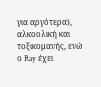για αργότερα), αλκοολική και τοξικομανής, ενώ ο Ray έχει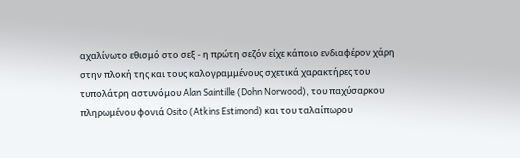αχαλίνωτο εθισμό στο σεξ - η πρώτη σεζόν είχε κάποιο ενδιαφέρον χάρη στην πλοκή της και τους καλογραμμένους σχετικά χαρακτήρες του τυπολάτρη αστυνόμου Alan Saintille (Dohn Norwood), του παχύσαρκου πληρωμένου φονιά Osito (Atkins Estimond) και του ταλαίπωρου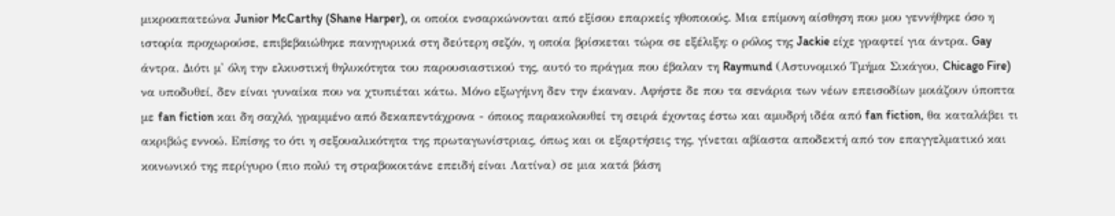μικροαπατεώνα Junior McCarthy (Shane Harper), οι οποίοι ενσαρκώνονται από εξίσου επαρκείς ηθοποιούς. Μια επίμονη αίσθηση που μου γεννήθηκε όσο η ιστορία προχωρούσε, επιβεβαιώθηκε πανηγυρικά στη δεύτερη σεζόν, η οποία βρίσκεται τώρα σε εξέλιξη: ο ρόλος της Jackie είχε γραφτεί για άντρα. Gay άντρα. Διότι μ' όλη την ελκυστική θηλυκότητα του παρουσιαστικού της, αυτό το πράγμα που έβαλαν τη Raymund (Αστυνομικό Τμήμα Σικάγου, Chicago Fire) να υποδυθεί, δεν είναι γυναίκα που να χτυπιέται κάτω. Μόνο εξωγήινη δεν την έκαναν. Αφήστε δε που τα σενάρια των νέων επεισοδίων μοιάζουν ύποπτα με fan fiction και δη σαχλό, γραμμένο από δεκαπεντάχρονα - όποιος παρακολουθεί τη σειρά έχοντας έστω και αμυδρή ιδέα από fan fiction, θα καταλάβει τι ακριβώς εννοώ. Επίσης το ότι η σεξουαλικότητα της πρωταγωνίστριας, όπως και οι εξαρτήσεις της, γίνεται αβίαστα αποδεκτή από τον επαγγελματικό και κοινωνικό της περίγυρο (πιο πολύ τη στραβοκοιτάνε επειδή είναι Λατίνα) σε μια κατά βάση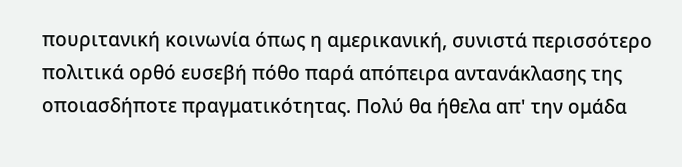πουριτανική κοινωνία όπως η αμερικανική, συνιστά περισσότερο πολιτικά ορθό ευσεβή πόθο παρά απόπειρα αντανάκλασης της οποιασδήποτε πραγματικότητας. Πολύ θα ήθελα απ' την ομάδα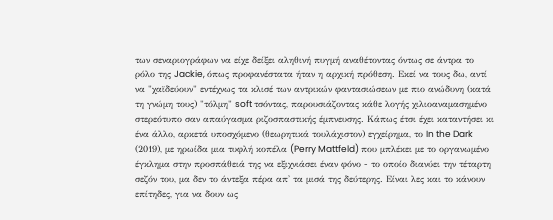των σεναριογράφων να είχε δείξει αληθινή πυγμή αναθέτοντας όντως σε άντρα το ρόλο της Jackie, όπως προφανέστατα ήταν η αρχική πρόθεση. Εκεί να τους δω, αντί να "χαϊδεύουν" εντέχνως τα κλισέ των αντρικών φαντασιώσεων με πιο ανώδυνη (κατά τη γνώμη τους) "τόλμη" soft τσόντας, παρουσιάζοντας κάθε λογής χιλιοαναμασημένο στερεότυπο σαν απαύγασμα ριζοσπαστικής έμπνευσης. Κάπως έτσι έχει καταντήσει κι ένα άλλο, αρκετά υποσχόμενο (θεωρητικά τουλάχιστον) εγχείρημα, το In the Dark (2019), με ηρωίδα μια τυφλή κοπέλα (Perry Mattfeld) που μπλέκει με το οργανωμένο έγκλημα στην προσπάθειά της να εξιχνιάσει έναν φόνο - το οποίο διανύει την τέταρτη σεζόν του, μα δεν το άντεξα πέρα απ' τα μισά της δεύτερης. Είναι λες και το κάνουν επίτηδες, για να δουν ως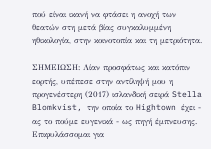πού είναι ικανή να φτάσει η ανοχή των θεατών στη μετά βίας συγκαλυμμένη ηθικολογία, στην κοινοτοπία και τη μετριότητα.

ΣΗΜΕΙΩΣΗ: Λίαν προσφάτως και κατόπιν εορτής, υπέπεσε στην αντίληψή μου η προγενέστερη (2017) ισλανδική σειρά Stella Blomkvist, την οποία το Hightown έχει - ας το πούμε ευγενικά - ως πηγή έμπνευσης. Επιφυλάσσομαι για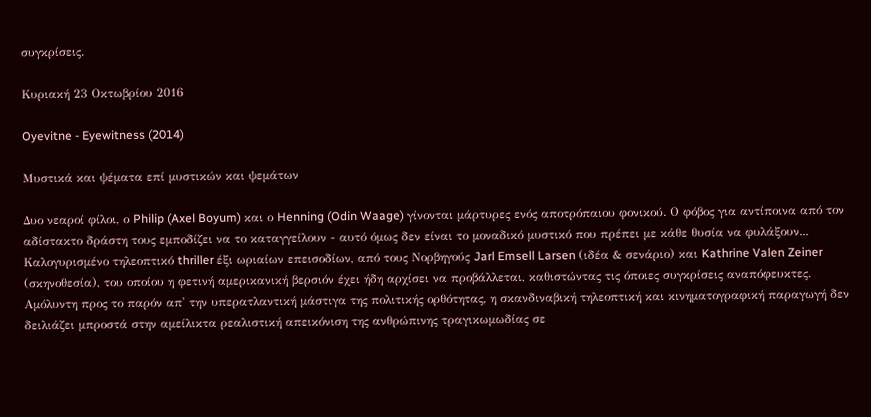συγκρίσεις.

Κυριακή 23 Οκτωβρίου 2016

Oyevitne - Eyewitness (2014)

Μυστικά και ψέματα επί μυστικών και ψεμάτων

Δυο νεαροί φίλοι, ο Philip (Axel Boyum) και ο Henning (Odin Waage) γίνονται μάρτυρες ενός αποτρόπαιου φονικού. Ο φόβος για αντίποινα από τον αδίστακτο δράστη τους εμποδίζει να το καταγγείλουν - αυτό όμως δεν είναι το μοναδικό μυστικό που πρέπει με κάθε θυσία να φυλάξουν... Καλογυρισμένο τηλεοπτικό thriller έξι ωριαίων επεισοδίων, από τους Νορβηγούς Jarl Emsell Larsen (ιδέα & σενάριο) και Kathrine Valen Zeiner (σκηνοθεσία), του οποίου η φετινή αμερικανική βερσιόν έχει ήδη αρχίσει να προβάλλεται, καθιστώντας τις όποιες συγκρίσεις αναπόφευκτες. Αμόλυντη προς το παρόν απ' την υπερατλαντική μάστιγα της πολιτικής ορθότητας, η σκανδιναβική τηλεοπτική και κινηματογραφική παραγωγή δεν δειλιάζει μπροστά στην αμείλικτα ρεαλιστική απεικόνιση της ανθρώπινης τραγικωμωδίας σε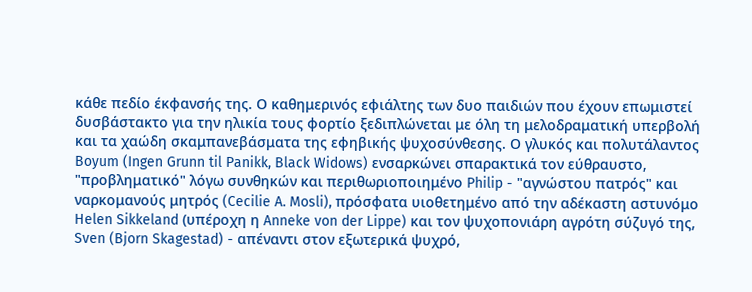κάθε πεδίο έκφανσής της. Ο καθημερινός εφιάλτης των δυο παιδιών που έχουν επωμιστεί δυσβάστακτο για την ηλικία τους φορτίο ξεδιπλώνεται με όλη τη μελοδραματική υπερβολή και τα χαώδη σκαμπανεβάσματα της εφηβικής ψυχοσύνθεσης. Ο γλυκός και πολυτάλαντος Boyum (Ingen Grunn til Panikk, Black Widows) ενσαρκώνει σπαρακτικά τον εύθραυστο, "προβληματικό" λόγω συνθηκών και περιθωριοποιημένο Philip - "αγνώστου πατρός" και ναρκομανούς μητρός (Cecilie A. Mosli), πρόσφατα υιοθετημένο από την αδέκαστη αστυνόμο Helen Sikkeland (υπέροχη η Anneke von der Lippe) και τον ψυχοπονιάρη αγρότη σύζυγό της, Sven (Bjorn Skagestad) - απέναντι στον εξωτερικά ψυχρό,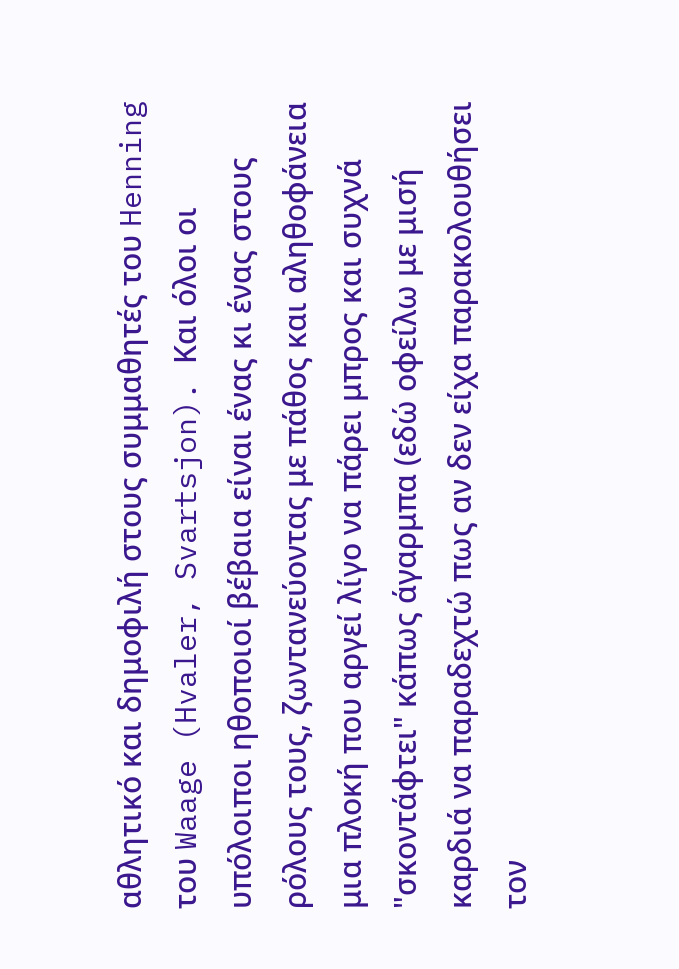αθλητικό και δημοφιλή στους συμμαθητές του Henning του Waage (Hvaler, Svartsjon). Και όλοι οι υπόλοιποι ηθοποιοί βέβαια είναι ένας κι ένας στους ρόλους τους, ζωντανεύοντας με πάθος και αληθοφάνεια μια πλοκή που αργεί λίγο να πάρει μπρος και συχνά "σκοντάφτει" κάπως άγαρμπα (εδώ οφείλω με μισή καρδιά να παραδεχτώ πως αν δεν είχα παρακολουθήσει τον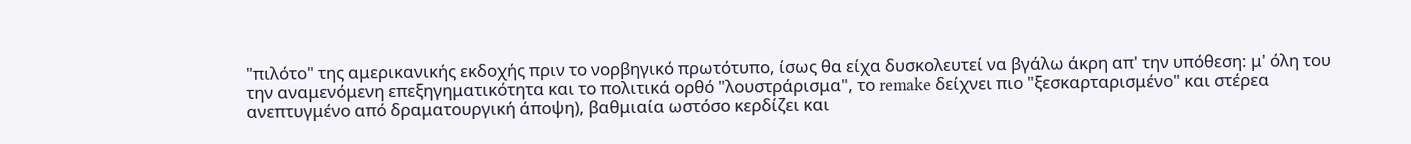"πιλότο" της αμερικανικής εκδοχής πριν το νορβηγικό πρωτότυπο, ίσως θα είχα δυσκολευτεί να βγάλω άκρη απ' την υπόθεση: μ' όλη του την αναμενόμενη επεξηγηματικότητα και το πολιτικά ορθό "λουστράρισμα", το remake δείχνει πιο "ξεσκαρταρισμένο" και στέρεα ανεπτυγμένο από δραματουργική άποψη), βαθμιαία ωστόσο κερδίζει και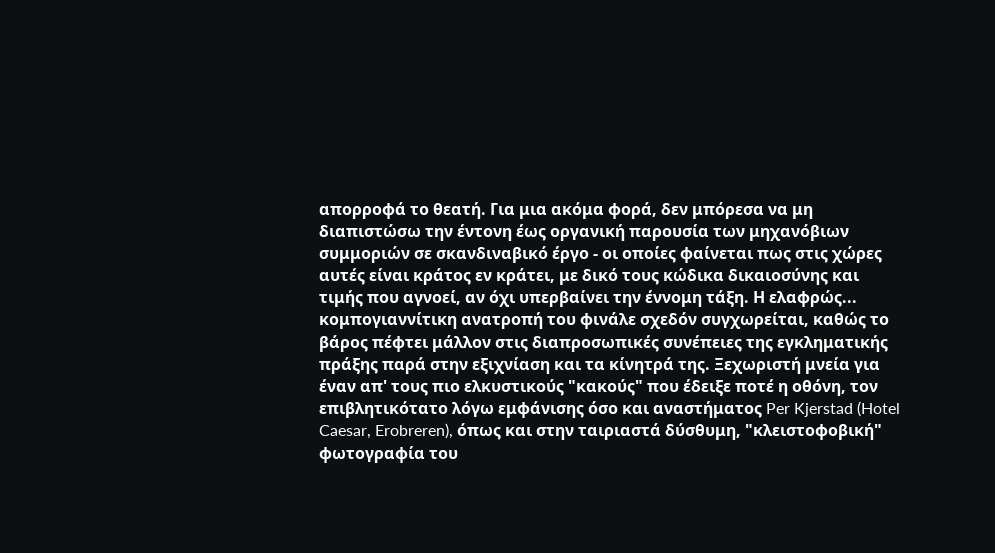απορροφά το θεατή. Για μια ακόμα φορά, δεν μπόρεσα να μη διαπιστώσω την έντονη έως οργανική παρουσία των μηχανόβιων συμμοριών σε σκανδιναβικό έργο - οι οποίες φαίνεται πως στις χώρες αυτές είναι κράτος εν κράτει, με δικό τους κώδικα δικαιοσύνης και τιμής που αγνοεί, αν όχι υπερβαίνει την έννομη τάξη. Η ελαφρώς... κομπογιαννίτικη ανατροπή του φινάλε σχεδόν συγχωρείται, καθώς το βάρος πέφτει μάλλον στις διαπροσωπικές συνέπειες της εγκληματικής πράξης παρά στην εξιχνίαση και τα κίνητρά της. Ξεχωριστή μνεία για έναν απ' τους πιο ελκυστικούς "κακούς" που έδειξε ποτέ η οθόνη, τον επιβλητικότατο λόγω εμφάνισης όσο και αναστήματος Per Kjerstad (Hotel Caesar, Erobreren), όπως και στην ταιριαστά δύσθυμη, "κλειστοφοβική" φωτογραφία του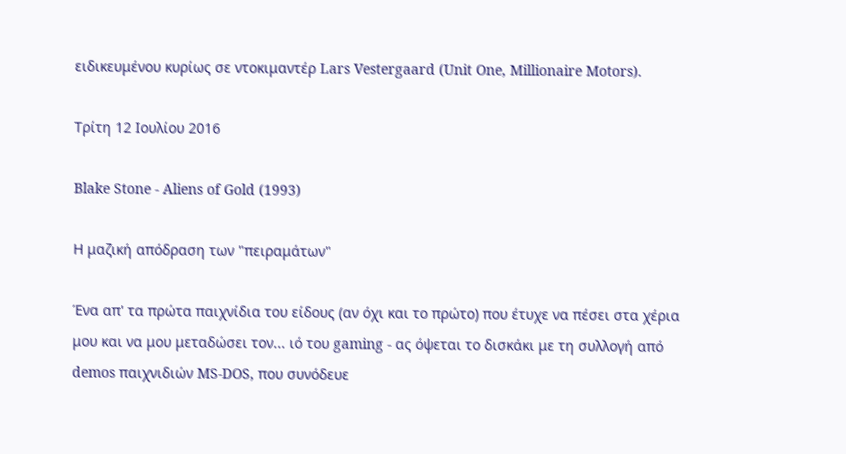ειδικευμένου κυρίως σε ντοκιμαντέρ Lars Vestergaard (Unit One, Millionaire Motors).

Τρίτη 12 Ιουλίου 2016

Blake Stone - Aliens of Gold (1993)

Η μαζική απόδραση των "πειραμάτων"

Ένα απ' τα πρώτα παιχνίδια του είδους (αν όχι και το πρώτο) που έτυχε να πέσει στα χέρια μου και να μου μεταδώσει τον... ιό του gaming - ας όψεται το δισκάκι με τη συλλογή από demos παιχνιδιών MS-DOS, που συνόδευε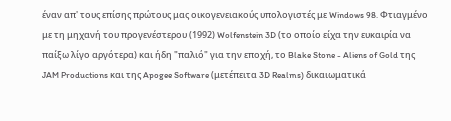έναν απ' τους επίσης πρώτους μας οικογενειακούς υπολογιστές με Windows 98. Φτιαγμένο με τη μηχανή του προγενέστερου (1992) Wolfenstein 3D (το οποίο είχα την ευκαιρία να παίξω λίγο αργότερα) και ήδη "παλιό" για την εποχή, το Blake Stone - Aliens of Gold της JAM Productions και της Apogee Software (μετέπειτα 3D Realms) δικαιωματικά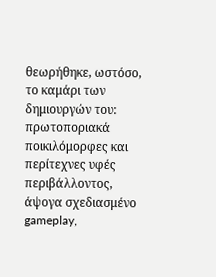θεωρήθηκε, ωστόσο, το καμάρι των δημιουργών του: πρωτοποριακά ποικιλόμορφες και περίτεχνες υφές περιβάλλοντος, άψογα σχεδιασμένο gameplay,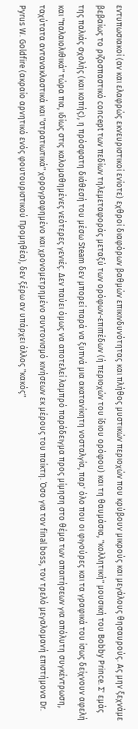εντυπωσιακοί (αν και ελαφρώς εκνευριστικοί ενίοτε) εχθροί διαφόρων βαθμών επικινδυνότητας και πλήθος μυστικών περιοχών που κρύβουν μικρούς και μεγάλους θησαυρούς. Ας μην ξεχνάμε βεβαίως το ριζοσπαστικό concept των πεδίων τηλεμεταφοράς μεταξύ των ορόφων-επιπέδων (ή περιοχών του ίδιου ορόφου) και τη θαυμάσια, "κολλητική" μουσική του Bobby Prince. Σ' εμάς της παλιάς σχολής (και κοπής), η πρόσφατη διάθεσή του μέσω Steam δεν μπορεί παρά να ξυπνά μια ακατανίκητη νοσταλγία, παρ' όλο που οι φιγούρες και τα γραφικά του ίσως δείχνουν αφελή και "παλαιολιθικά" τώρα πια, ιδίως στις καλομαθημένες νεότερες γενιές. Δεν παύει όμως να αποτελεί λαμπρό παράδειγμα προς μίμηση στο θέμα των απαιτήσεων για απόλυτη συγκέντρωση, ταχύτατα αντανακλαστικά και "στρατιωτικά" χορογραφημένο και χρονομετρημένο συντονισμό κινήσεων εκ μέρους του παίκτη. Όσο για τον final boss, τον τρελό μεγαλομανή επιστήμονα Dr. Pyrus W. Goldfire (ακραίο αρνητικό ενός φουτουριστικού Προμηθέα), δεν ξέρω αν υπάρχει άλλος "κακός"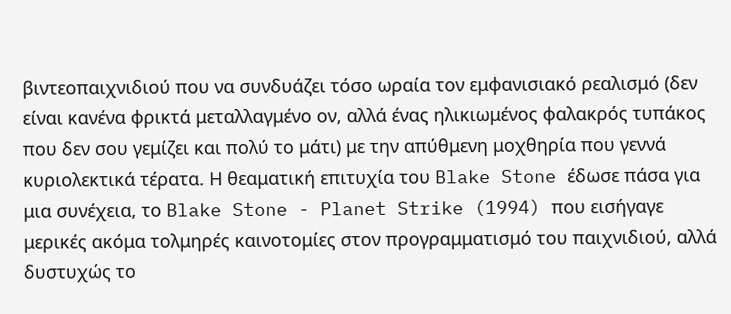βιντεοπαιχνιδιού που να συνδυάζει τόσο ωραία τον εμφανισιακό ρεαλισμό (δεν είναι κανένα φρικτά μεταλλαγμένο ον, αλλά ένας ηλικιωμένος φαλακρός τυπάκος που δεν σου γεμίζει και πολύ το μάτι) με την απύθμενη μοχθηρία που γεννά κυριολεκτικά τέρατα. Η θεαματική επιτυχία του Blake Stone έδωσε πάσα για μια συνέχεια, το Blake Stone - Planet Strike (1994) που εισήγαγε μερικές ακόμα τολμηρές καινοτομίες στον προγραμματισμό του παιχνιδιού, αλλά δυστυχώς το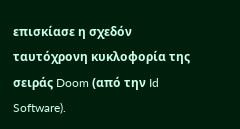επισκίασε η σχεδόν ταυτόχρονη κυκλοφορία της σειράς Doom (από την Id Software).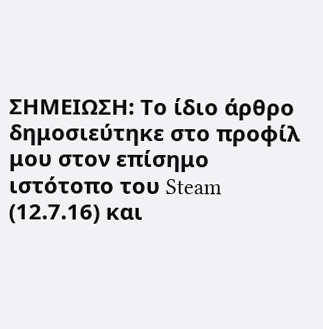ΣΗΜΕΙΩΣΗ: Το ίδιο άρθρο δημοσιεύτηκε στο προφίλ μου στον επίσημο ιστότοπο του Steam (12.7.16) και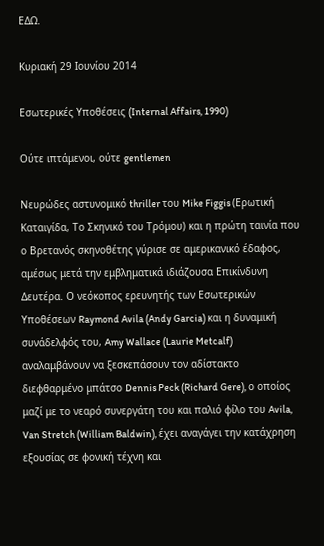ΕΔΩ.

Κυριακή 29 Ιουνίου 2014

Εσωτερικές Υποθέσεις (Internal Affairs, 1990)

Ούτε ιπτάμενοι, ούτε gentlemen

Νευρώδες αστυνομικό thriller του Mike Figgis (Ερωτική Καταιγίδα, Το Σκηνικό του Τρόμου) και η πρώτη ταινία που ο Βρετανός σκηνοθέτης γύρισε σε αμερικανικό έδαφος, αμέσως μετά την εμβληματικά ιδιάζουσα Επικίνδυνη Δευτέρα. Ο νεόκοπος ερευνητής των Εσωτερικών Υποθέσεων Raymond Avila (Andy Garcia) και η δυναμική συνάδελφός του, Amy Wallace (Laurie Metcalf) αναλαμβάνουν να ξεσκεπάσουν τον αδίστακτο διεφθαρμένο μπάτσο Dennis Peck (Richard Gere), ο οποίος μαζί με το νεαρό συνεργάτη του και παλιό φίλο του Avila, Van Stretch (William Baldwin), έχει αναγάγει την κατάχρηση εξουσίας σε φονική τέχνη και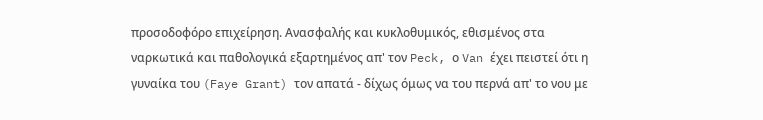προσοδοφόρο επιχείρηση. Ανασφαλής και κυκλοθυμικός, εθισμένος στα ναρκωτικά και παθολογικά εξαρτημένος απ' τον Peck, ο Van έχει πειστεί ότι η γυναίκα του (Faye Grant) τον απατά - δίχως όμως να του περνά απ' το νου με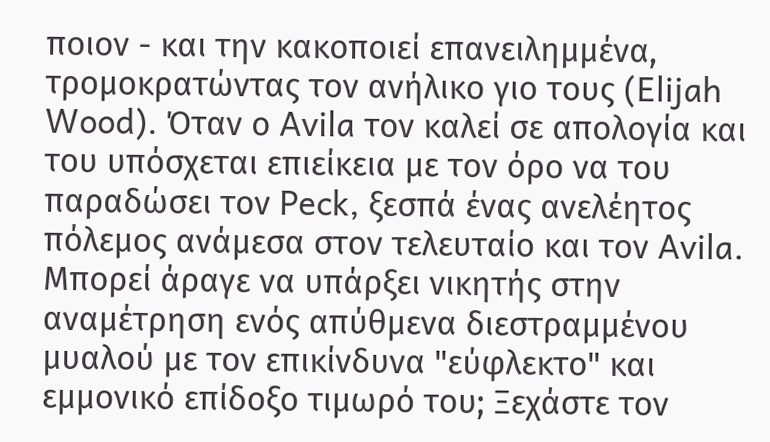ποιον - και την κακοποιεί επανειλημμένα, τρομοκρατώντας τον ανήλικο γιο τους (Elijah Wood). Όταν ο Avila τον καλεί σε απολογία και του υπόσχεται επιείκεια με τον όρο να του παραδώσει τον Peck, ξεσπά ένας ανελέητος πόλεμος ανάμεσα στον τελευταίο και τον Avila. Μπορεί άραγε να υπάρξει νικητής στην αναμέτρηση ενός απύθμενα διεστραμμένου μυαλού με τον επικίνδυνα "εύφλεκτο" και εμμονικό επίδοξο τιμωρό του; Ξεχάστε τον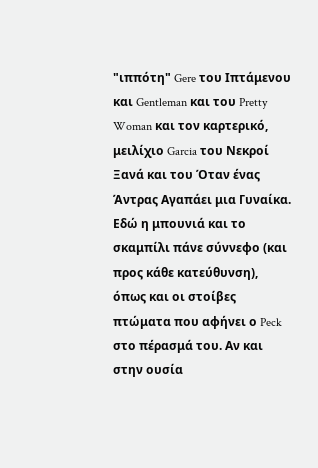"ιππότη" Gere του Ιπτάμενου και Gentleman και του Pretty Woman και τον καρτερικό, μειλίχιο Garcia του Νεκροί Ξανά και του Όταν ένας Άντρας Αγαπάει μια Γυναίκα. Εδώ η μπουνιά και το σκαμπίλι πάνε σύννεφο (και προς κάθε κατεύθυνση), όπως και οι στοίβες πτώματα που αφήνει ο Peck στο πέρασμά του. Αν και στην ουσία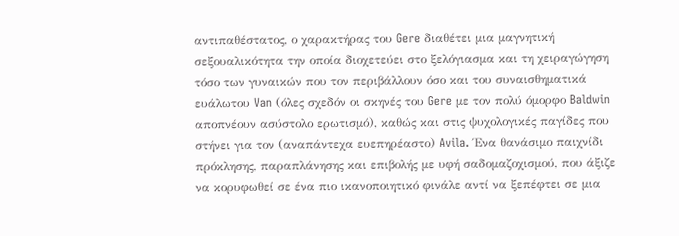αντιπαθέστατος, ο χαρακτήρας του Gere διαθέτει μια μαγνητική σεξουαλικότητα την οποία διοχετεύει στο ξελόγιασμα και τη χειραγώγηση τόσο των γυναικών που τον περιβάλλουν όσο και του συναισθηματικά ευάλωτου Van (όλες σχεδόν οι σκηνές του Gere με τον πολύ όμορφο Baldwin αποπνέουν ασύστολο ερωτισμό), καθώς και στις ψυχολογικές παγίδες που στήνει για τον (αναπάντεχα ευεπηρέαστο) Avila. Ένα θανάσιμο παιχνίδι πρόκλησης, παραπλάνησης και επιβολής με υφή σαδομαζοχισμού, που άξιζε να κορυφωθεί σε ένα πιο ικανοποιητικό φινάλε αντί να ξεπέφτει σε μια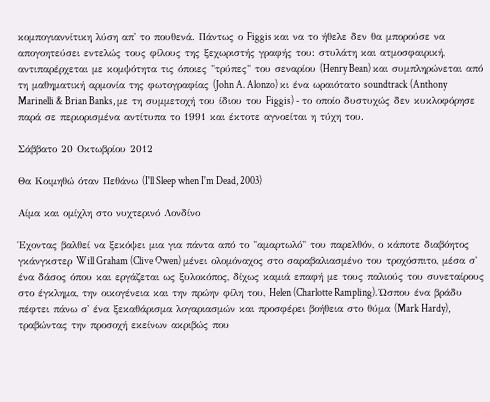κομπογιαννίτικη λύση απ' το πουθενά. Πάντως ο Figgis και να το ήθελε δεν θα μπορούσε να απογοητεύσει εντελώς τους φίλους της ξεχωριστής γραφής του: στυλάτη και ατμοσφαιρική, αντιπαρέρχεται με κομψότητα τις όποιες "τρύπες" του σεναρίου (Henry Bean) και συμπληρώνεται από τη μαθηματική αρμονία της φωτογραφίας (John A. Alonzo) κι ένα ωραιότατο soundtrack (Anthony Marinelli & Brian Banks, με τη συμμετοχή του ίδιου του Figgis) - το οποίο δυστυχώς δεν κυκλοφόρησε παρά σε περιορισμένα αντίτυπα το 1991 και έκτοτε αγνοείται η τύχη του.

Σάββατο 20 Οκτωβρίου 2012

Θα Κοιμηθώ όταν Πεθάνω (I'll Sleep when I'm Dead, 2003)

Αίμα και ομίχλη στο νυχτερινό Λονδίνο

Έχοντας βαλθεί να ξεκόψει μια για πάντα από το "αμαρτωλό" του παρελθόν, ο κάποτε διαβόητος γκάνγκστερ Will Graham (Clive Owen) μένει ολομόναχος στο σαραβαλιασμένο του τροχόσπιτο, μέσα σ' ένα δάσος όπου και εργάζεται ως ξυλοκόπος, δίχως καμιά επαφή με τους παλιούς του συνεταίρους στο έγκλημα, την οικογένεια και την πρώην φίλη του, Helen (Charlotte Rampling). Ώσπου ένα βράδυ πέφτει πάνω σ' ένα ξεκαθάρισμα λογαριασμών και προσφέρει βοήθεια στο θύμα (Mark Hardy), τραβώντας την προσοχή εκείνων ακριβώς που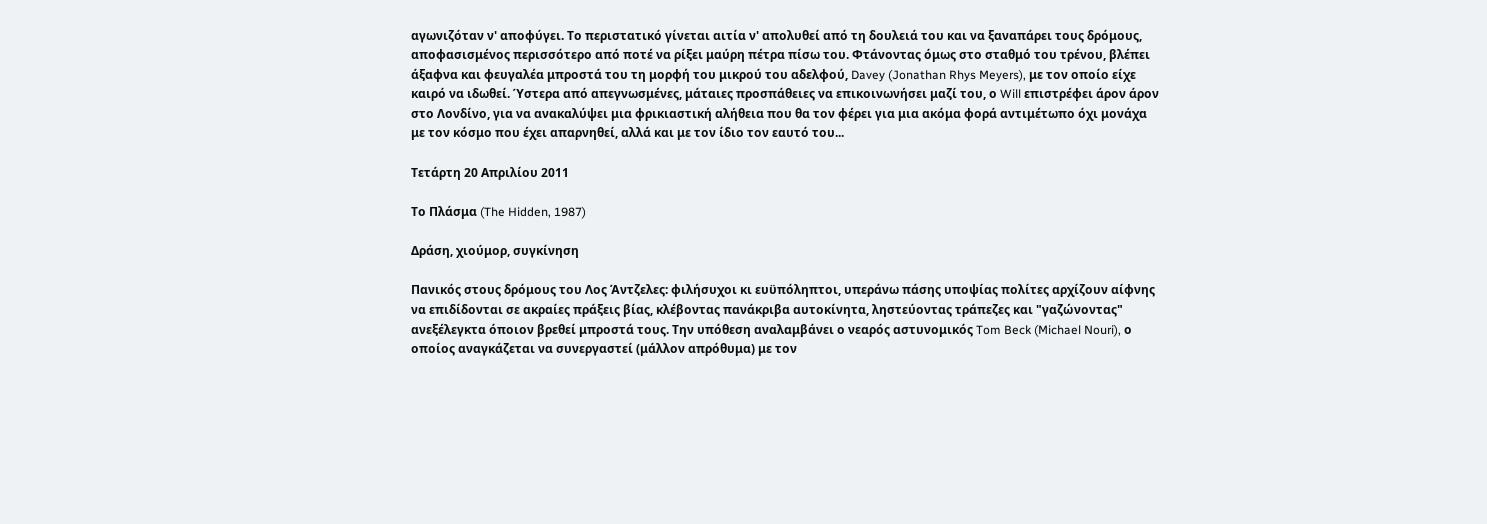αγωνιζόταν ν' αποφύγει. Το περιστατικό γίνεται αιτία ν' απολυθεί από τη δουλειά του και να ξαναπάρει τους δρόμους, αποφασισμένος περισσότερο από ποτέ να ρίξει μαύρη πέτρα πίσω του. Φτάνοντας όμως στο σταθμό του τρένου, βλέπει άξαφνα και φευγαλέα μπροστά του τη μορφή του μικρού του αδελφού, Davey (Jonathan Rhys Meyers), με τον οποίο είχε καιρό να ιδωθεί. Ύστερα από απεγνωσμένες, μάταιες προσπάθειες να επικοινωνήσει μαζί του, ο Will επιστρέφει άρον άρον στο Λονδίνο, για να ανακαλύψει μια φρικιαστική αλήθεια που θα τον φέρει για μια ακόμα φορά αντιμέτωπο όχι μονάχα με τον κόσμο που έχει απαρνηθεί, αλλά και με τον ίδιο τον εαυτό του...

Τετάρτη 20 Απριλίου 2011

Το Πλάσμα (The Hidden, 1987)

Δράση, χιούμορ, συγκίνηση

Πανικός στους δρόμους του Λος Άντζελες: φιλήσυχοι κι ευϋπόληπτοι, υπεράνω πάσης υποψίας πολίτες αρχίζουν αίφνης να επιδίδονται σε ακραίες πράξεις βίας, κλέβοντας πανάκριβα αυτοκίνητα, ληστεύοντας τράπεζες και "γαζώνοντας" ανεξέλεγκτα όποιον βρεθεί μπροστά τους. Την υπόθεση αναλαμβάνει ο νεαρός αστυνομικός Tom Beck (Michael Nouri), ο οποίος αναγκάζεται να συνεργαστεί (μάλλον απρόθυμα) με τον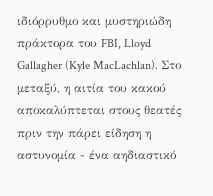ιδιόρρυθμο και μυστηριώδη πράκτορα του FBI, Lloyd Gallagher (Kyle MacLachlan). Στο μεταξύ, η αιτία του κακού αποκαλύπτεται στους θεατές πριν την πάρει είδηση η αστυνομία - ένα αηδιαστικό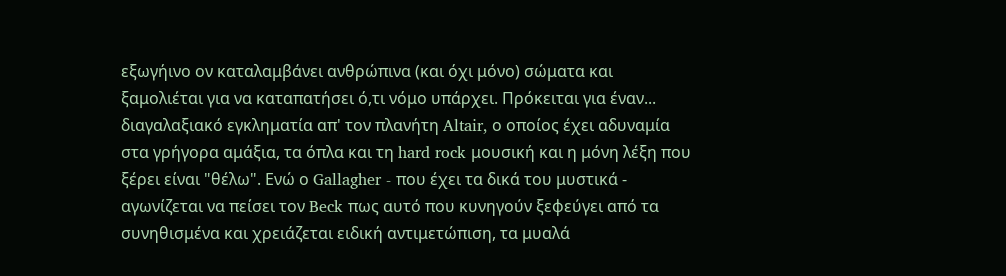εξωγήινο ον καταλαμβάνει ανθρώπινα (και όχι μόνο) σώματα και ξαμολιέται για να καταπατήσει ό,τι νόμο υπάρχει. Πρόκειται για έναν... διαγαλαξιακό εγκληματία απ' τον πλανήτη Altair, ο οποίος έχει αδυναμία στα γρήγορα αμάξια, τα όπλα και τη hard rock μουσική και η μόνη λέξη που ξέρει είναι "θέλω". Ενώ ο Gallagher - που έχει τα δικά του μυστικά - αγωνίζεται να πείσει τον Beck πως αυτό που κυνηγούν ξεφεύγει από τα συνηθισμένα και χρειάζεται ειδική αντιμετώπιση, τα μυαλά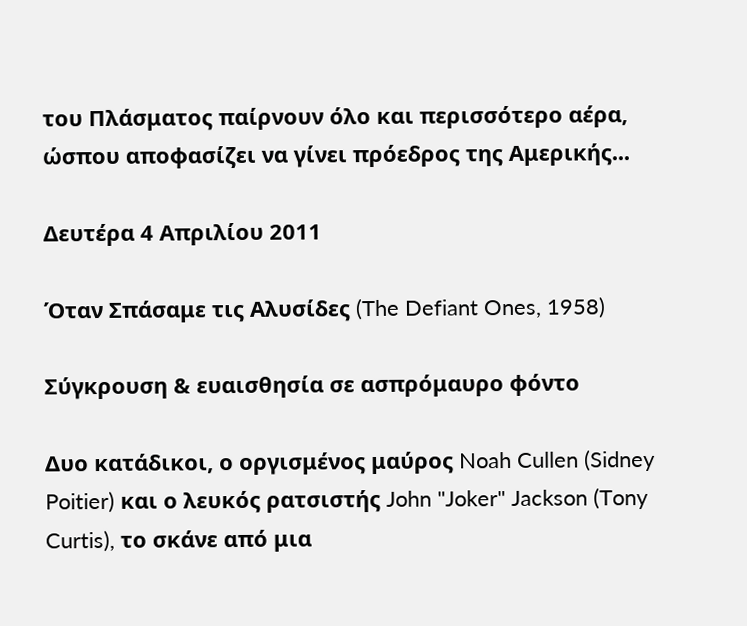του Πλάσματος παίρνουν όλο και περισσότερο αέρα, ώσπου αποφασίζει να γίνει πρόεδρος της Αμερικής...

Δευτέρα 4 Απριλίου 2011

Όταν Σπάσαμε τις Αλυσίδες (The Defiant Ones, 1958)

Σύγκρουση & ευαισθησία σε ασπρόμαυρο φόντο

Δυο κατάδικοι, ο οργισμένος μαύρος Noah Cullen (Sidney Poitier) και ο λευκός ρατσιστής John "Joker" Jackson (Tony Curtis), το σκάνε από μια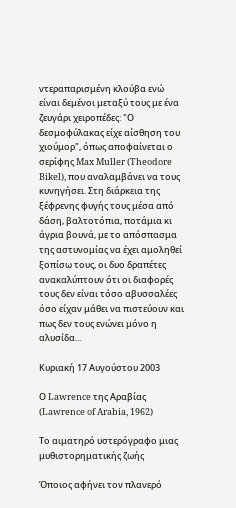ντεραπαρισμένη κλούβα ενώ είναι δεμένοι μεταξύ τους με ένα ζευγάρι χειροπέδες: "Ο δεσμοφύλακας είχε αίσθηση του χιούμορ", όπως αποφαίνεται ο σερίφης Max Muller (Theodore Bikel), που αναλαμβάνει να τους κυνηγήσει. Στη διάρκεια της ξέφρενης φυγής τους μέσα από δάση, βαλτοτόπια, ποτάμια κι άγρια βουνά, με το απόσπασμα της αστυνομίας να έχει αμοληθεί ξοπίσω τους, οι δυο δραπέτες ανακαλύπτουν ότι οι διαφορές τους δεν είναι τόσο αβυσσαλέες όσο είχαν μάθει να πιστεύουν και πως δεν τους ενώνει μόνο η αλυσίδα...

Κυριακή 17 Αυγούστου 2003

Ο Lawrence της Αραβίας (Lawrence of Arabia, 1962)

Το αιματηρό υστερόγραφο μιας μυθιστορηματικής ζωής

Όποιος αφήνει τον πλανερό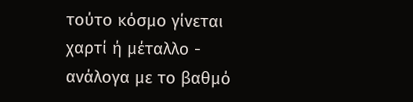τούτο κόσμο γίνεται χαρτί ή μέταλλο - ανάλογα με το βαθμό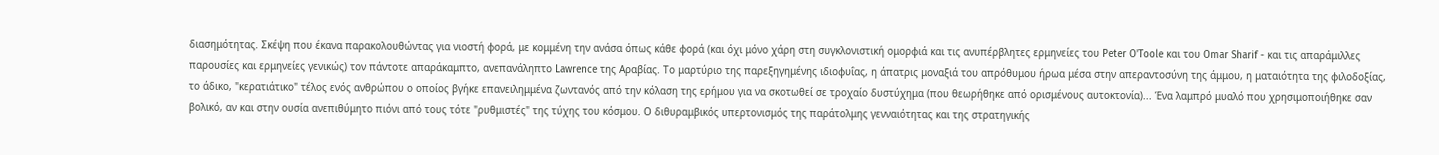διασημότητας. Σκέψη που έκανα παρακολουθώντας για νιοστή φορά, με κομμένη την ανάσα όπως κάθε φορά (και όχι μόνο χάρη στη συγκλονιστική ομορφιά και τις ανυπέρβλητες ερμηνείες του Peter O'Toole και του Omar Sharif - και τις απαράμιλλες παρουσίες και ερμηνείες γενικώς) τον πάντοτε απαράκαμπτο, ανεπανάληπτο Lawrence της Αραβίας. Το μαρτύριο της παρεξηγημένης ιδιοφυΐας, η άπατρις μοναξιά του απρόθυμου ήρωα μέσα στην απεραντοσύνη της άμμου, η ματαιότητα της φιλοδοξίας, το άδικο, "κερατιάτικο" τέλος ενός ανθρώπου ο οποίος βγήκε επανειλημμένα ζωντανός από την κόλαση της ερήμου για να σκοτωθεί σε τροχαίο δυστύχημα (που θεωρήθηκε από ορισμένους αυτοκτονία)... Ένα λαμπρό μυαλό που χρησιμοποιήθηκε σαν βολικό, αν και στην ουσία ανεπιθύμητο πιόνι από τους τότε "ρυθμιστές" της τύχης του κόσμου. Ο διθυραμβικός υπερτονισμός της παράτολμης γενναιότητας και της στρατηγικής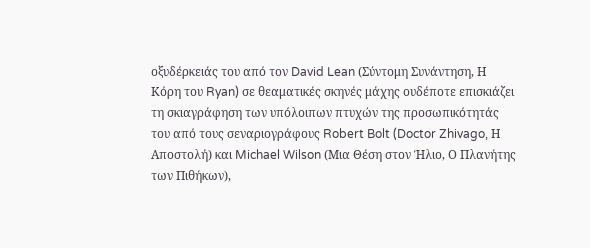οξυδέρκειάς του από τον David Lean (Σύντομη Συνάντηση, Η Κόρη του Ryan) σε θεαματικές σκηνές μάχης ουδέποτε επισκιάζει τη σκιαγράφηση των υπόλοιπων πτυχών της προσωπικότητάς του από τους σεναριογράφους Robert Bolt (Doctor Zhivago, Η Αποστολή) και Michael Wilson (Μια Θέση στον Ήλιο, Ο Πλανήτης των Πιθήκων),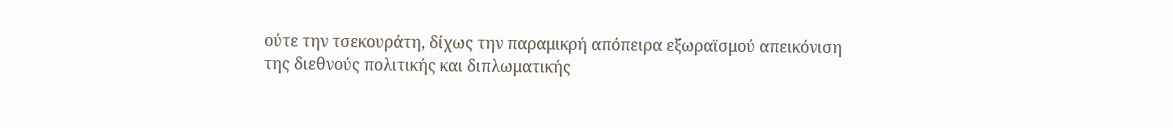ούτε την τσεκουράτη, δίχως την παραμικρή απόπειρα εξωραϊσμού απεικόνιση της διεθνούς πολιτικής και διπλωματικής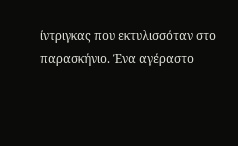ίντριγκας που εκτυλισσόταν στο παρασκήνιο. Ένα αγέραστο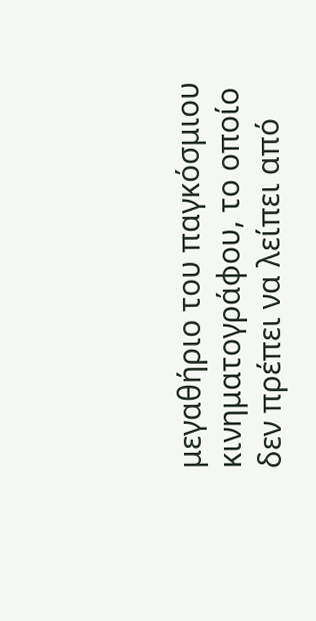μεγαθήριο του παγκόσμιου κινηματογράφου, το οποίο δεν πρέπει να λείπει από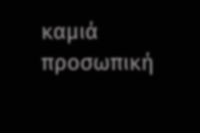καμιά προσωπική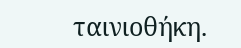ταινιοθήκη.